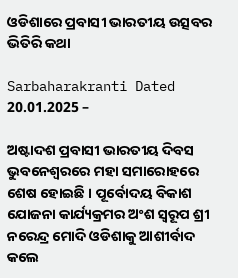ଓଡିଶାରେ ପ୍ରବାସୀ ଭାରତୀୟ ଉତ୍ସବର ଭିତିରି କଥା

Sarbaharakranti Dated 20.01.2025 –

ଅଷ୍ଟାଦଶ ପ୍ରବାସୀ ଭାରତୀୟ ଦିବସ ଭୁବନେଶ୍ୱରରେ ମହା ସମାରୋହରେ ଶେଷ ହୋଇଛି । ପୂର୍ବୋଦୟ ବିକାଶ ଯୋଜନା କାର୍ଯ୍ୟକ୍ରମର ଅଂଶ ସ୍ୱରୂପ ଶ୍ରୀ ନରେନ୍ଦ୍ର ମୋଦି ଓଡିଶାକୁ ଆଶୀର୍ବାଦ କଲେ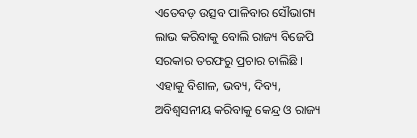ଏତେବଡ଼ ଉତ୍ସବ ପାଳିବାର ସୌଭାଗ୍ୟ ଲାଭ କରିବାକୁ ବୋଲି ରାଜ୍ୟ ବିଜେପି ସରକାର ତରଫରୁ ପ୍ରଚାର ଚାଲିଛି ।
ଏହାକୁ ବିଶାଳ, ଭବ୍ୟ, ଦିବ୍ୟ, ଅବିଶ୍ୱସନୀୟ କରିବାକୁ କେନ୍ଦ୍ର ଓ ରାଜ୍ୟ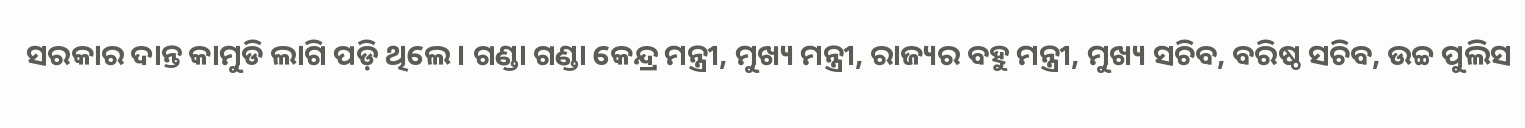ସରକାର ଦାନ୍ତ କାମୁଡି ଲାଗି ପଡ଼ି ଥିଲେ । ଗଣ୍ଡା ଗଣ୍ଡା କେନ୍ଦ୍ର ମନ୍ତ୍ରୀ, ମୁଖ୍ୟ ମନ୍ତ୍ରୀ, ରାଜ୍ୟର ବହୁ ମନ୍ତ୍ରୀ, ମୁଖ୍ୟ ସଚିବ, ବରିଷ୍ଠ ସଚିବ, ଉଚ୍ଚ ପୁଲିସ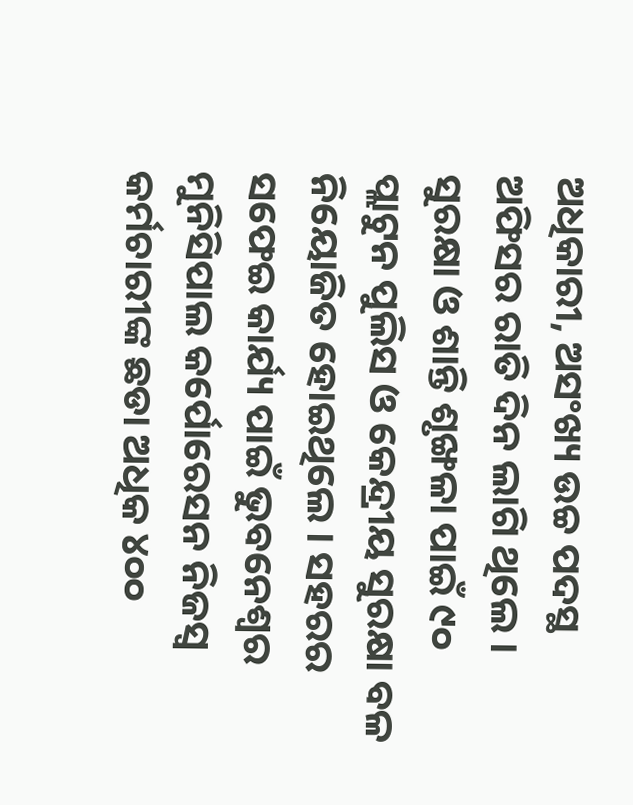ଅଧିକାରୀ, ଅସଂଖ୍ୟ ଉଚ୍ଚ ପଦସ୍ଥ ଅଫିସର ରାତି ଦିନ ଲାଗି ଥିଲେ । ସୁରକ୍ଷା ଓ ଶାନ୍ତି ଶୃଙ୍ଖଳା ପାଇଁ ୯୦ ପ୍ଲାଟୁନ ପୁଲିସ ଓ କେନ୍ଦ୍ରୀୟ ସୁରକ୍ଷା ବଳ ନିୟୋଜିତ ହୋଇଥିଲେ । ସହରର ସଫେଇ କାର୍ଯ୍ୟ ପାଇଁ ଭୁବନେଶ୍ୱର ମୁନିସିପାଲ କର୍ପୋରେସନ ନିଜସ୍ୱ କର୍ମଚାରୀଙ୍କ ଛଡା ଅଧିକ ୪୦୦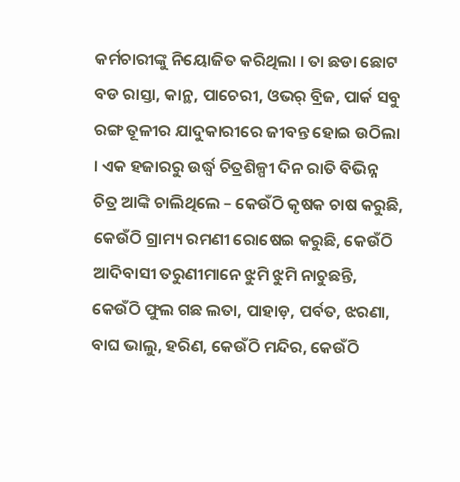କର୍ମଚାରୀଙ୍କୁ ନିୟୋଜିତ କରିଥିଲା । ତା ଛଡା ଛୋଟ ବଡ ରାସ୍ତା, କାନ୍ଥ, ପାଚେରୀ, ଓଭର୍ ବ୍ରିଜ, ପାର୍କ ସବୁ ରଙ୍ଗ ତୂଳୀର ଯାଦୁକାରୀରେ ଜୀବନ୍ତ ହୋଇ ଉଠିଲା । ଏକ ହଜାରରୁ ଉର୍ଦ୍ଧ୍ୱ ଚିତ୍ରଶିଳ୍ପୀ ଦିନ ରାତି ବିଭିନ୍ନ ଚିତ୍ର ଆଙ୍କି ଚାଲିଥିଲେ – କେଉଁଠି କୃଷକ ଚାଷ କରୁଛି, କେଉଁଠି ଗ୍ରାମ୍ୟ ରମଣୀ ରୋଷେଇ କରୁଛି, କେଉଁଠି ଆଦିବାସୀ ତରୁଣୀମାନେ ଝୁମି ଝୁମି ନାଚୁଛନ୍ତି, କେଉଁଠି ଫୁଲ ଗଛ ଲତା, ପାହାଡ଼, ପର୍ବତ, ଝରଣା, ବାଘ ଭାଲୁ, ହରିଣ, କେଉଁଠି ମନ୍ଦିର, କେଉଁଠି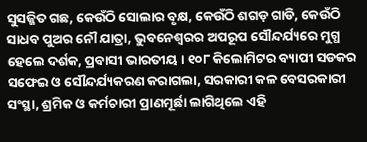ସୁସଜ୍ଜିତ ଗଛ, କେଉଁଠି ସୋଲାର ବୃକ୍ଷ, କେଉଁଠି ଶଗଡ଼ ଗାଡି, କେଉଁଠି ସାଧବ ପୁଅର ନୌ ଯାତ୍ରା, ଭୁବନେଶ୍ୱରର ଅପରୂପ ସୌନ୍ଦର୍ଯ୍ୟରେ ମୁଗ୍ଧ ହେଲେ ଦର୍ଶକ, ପ୍ରବାସୀ ଭାରତୀୟ । ୧୦୮ କିଲୋମିଟର ବ୍ୟାପୀ ସଡକର ସଫେଇ ଓ ସୌନ୍ଦର୍ଯ୍ୟକରଣ କରାଗଲା, ସରକାରୀ କଳ ବେସରକାରୀ ସଂସ୍ଥା, ଶ୍ରମିକ ଓ କର୍ମଚାରୀ ପ୍ରାଣମୂର୍ଛା ଲାଗିଥିଲେ ଏହି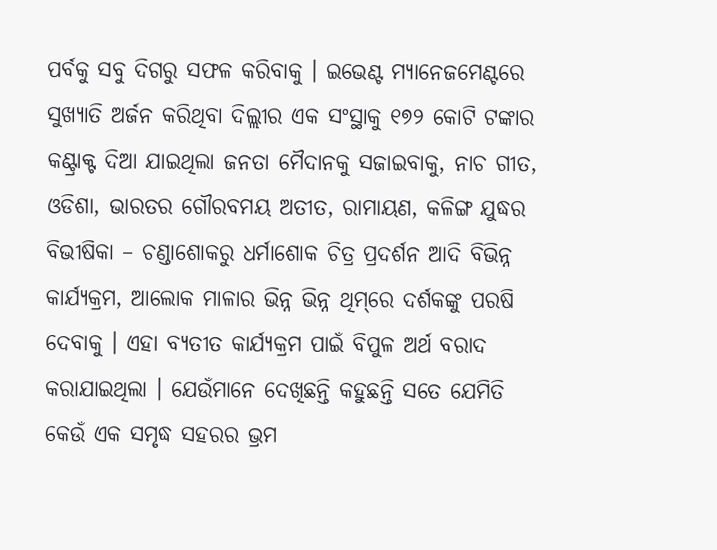ପର୍ବକୁ ସବୁ ଦିଗରୁ ସଫଳ କରିବାକୁ । ଇଭେଣ୍ଟ ମ୍ୟାନେଜମେଣ୍ଟରେ ସୁଖ୍ୟାତି ଅର୍ଜନ କରିଥିବା ଦିଲ୍ଲୀର ଏକ ସଂସ୍ଥାକୁ ୧୭୨ କୋଟି ଟଙ୍କାର କଣ୍ଟ୍ରାକ୍ଟ ଦିଆ ଯାଇଥିଲା ଜନତା ମୈଦାନକୁ ସଜାଇବାକୁ, ନାଚ ଗୀତ, ଓଡିଶା, ଭାରତର ଗୌରବମୟ ଅତୀତ, ରାମାୟଣ, କଳିଙ୍ଗ ଯୁଦ୍ଧର ବିଭୀଷିକା – ଚଣ୍ଡାଶୋକରୁ ଧର୍ମାଶୋକ ଚିତ୍ର ପ୍ରଦର୍ଶନ ଆଦି ବିଭିନ୍ନ କାର୍ଯ୍ୟକ୍ରମ, ଆଲୋକ ମାଳାର ଭିନ୍ନ ଭିନ୍ନ ଥିମ୍‌ରେ ଦର୍ଶକଙ୍କୁ ପରଷି ଦେବାକୁ । ଏହା ବ୍ୟତୀତ କାର୍ଯ୍ୟକ୍ରମ ପାଇଁ ବିପୁଳ ଅର୍ଥ ବରାଦ କରାଯାଇଥିଲା । ଯେଉଁମାନେ ଦେଖିଛନ୍ତି କହୁଛନ୍ତି ସତେ ଯେମିତି କେଉଁ ଏକ ସମୃଦ୍ଧ ସହରର ଭ୍ରମ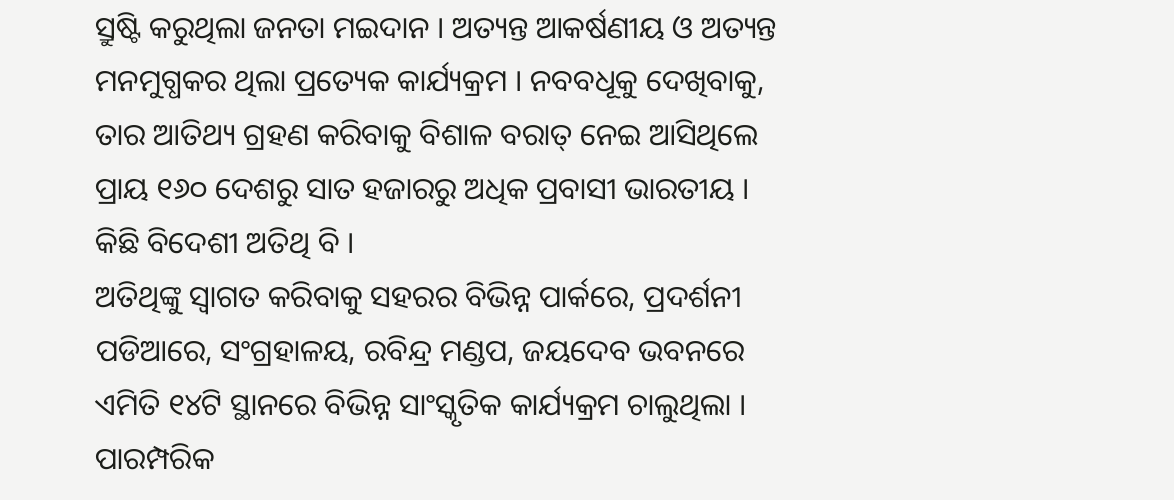ସ୍ରୁଷ୍ଟି କରୁଥିଲା ଜନତା ମଇଦାନ । ଅତ୍ୟନ୍ତ ଆକର୍ଷଣୀୟ ଓ ଅତ୍ୟନ୍ତ ମନମୁଗ୍ଧକର ଥିଲା ପ୍ରତ୍ୟେକ କାର୍ଯ୍ୟକ୍ରମ । ନବବଧୂକୁ ଦେଖିବାକୁ, ତାର ଆତିଥ୍ୟ ଗ୍ରହଣ କରିବାକୁ ବିଶାଳ ବରାତ୍ ନେଇ ଆସିଥିଲେ ପ୍ରାୟ ୧୬୦ ଦେଶରୁ ସାତ ହଜାରରୁ ଅଧିକ ପ୍ରବାସୀ ଭାରତୀୟ । କିଛି ବିଦେଶୀ ଅତିଥି ବି ।
ଅତିଥିଙ୍କୁ ସ୍ୱାଗତ କରିବାକୁ ସହରର ବିଭିନ୍ନ ପାର୍କରେ, ପ୍ରଦର୍ଶନୀ ପଡିଆରେ, ସଂଗ୍ରହାଳୟ, ରବିନ୍ଦ୍ର ମଣ୍ଡପ, ଜୟଦେବ ଭବନରେ ଏମିତି ୧୪ଟି ସ୍ଥାନରେ ବିଭିନ୍ନ ସାଂସ୍କୃତିକ କାର୍ଯ୍ୟକ୍ରମ ଚାଲୁଥିଲା । ପାରମ୍ପରିକ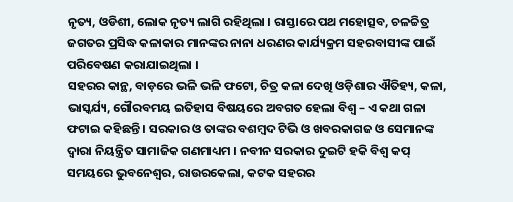ନୃତ୍ୟ, ଓଡିଶୀ, ଲୋକ ନୃତ୍ୟ ଲାଗି ରହିଥିଲା । ରାସ୍ତାରେ ପଥ ମହୋତ୍ସବ, ଚଳଚ୍ଚିତ୍ର ଜଗତର ପ୍ରସିଦ୍ଧ କଳାକାର ମାନଙ୍କର ନାନା ଧରଣର କାର୍ଯ୍ୟକ୍ରମ ସହରବାସୀଙ୍କ ପାଇଁ ପରିବେଷଣ କରାଯାଇଥିଲା ।
ସହରର କାନ୍ଥ, ବାଡ଼ରେ ଭଳି ଭଳି ଫଟୋ, ଚିତ୍ର କଳା ଦେଖି ଓଡ଼ିଶାର ଐତିହ୍ୟ, କଳା, ଭାସ୍କର୍ଯ୍ୟ, ଗୌରବମୟ ଇତିହାସ ବିଷୟରେ ଅବଗତ ହେଲା ବିଶ୍ୱ – ଏ କଥା ଗଳା ଫଟାଇ କହିଛନ୍ତି । ସରକାର ଓ ତାଙ୍କର ବଶମ୍ବଦ ଟିଭି ଓ ଖବରକାଗଜ ଓ ସେମାନଙ୍କ ଦ୍ୱାରା ନିୟନ୍ତ୍ରିତ ସାମାଜିକ ଗଣମାଧ୍ୟମ । ନବୀନ ସରକାର ଦୁଇଟି ହକି ବିଶ୍ୱ କପ୍ ସମୟରେ ଭୁବନେଶ୍ୱର, ରାଉରକେଲା, କଟକ ସହରର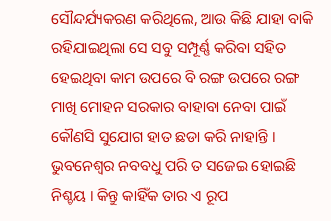ସୌନ୍ଦର୍ଯ୍ୟକରଣ କରିଥିଲେ, ଆଉ କିଛି ଯାହା ବାକି ରହିଯାଇଥିଲା ସେ ସବୁ ସମ୍ପୂର୍ଣ୍ଣ କରିବା ସହିତ ହେଇଥିବା କାମ ଉପରେ ବି ରଙ୍ଗ ଉପରେ ରଙ୍ଗ ମାଖି ମୋହନ ସରକାର ବାହାବା ନେବା ପାଇଁ କୌଣସି ସୁଯୋଗ ହାତ ଛଡା କରି ନାହାନ୍ତି ।
ଭୁବନେଶ୍ୱର ନବବଧୁ ପରି ତ ସଜେଇ ହୋଇଛି ନିଶ୍ଚୟ । କିନ୍ତୁ କାହିଁକ ତାର ଏ ରୂପ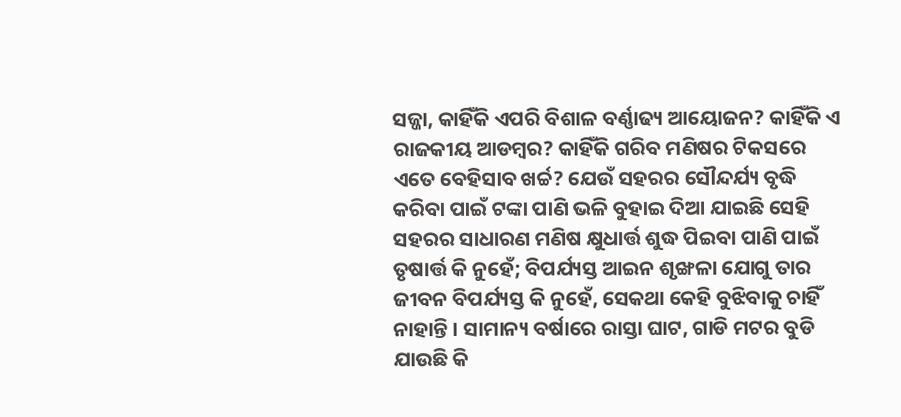ସଜ୍ଜା, କାହିଁକି ଏପରି ବିଶାଳ ବର୍ଣ୍ଣାଢ୍ୟ ଆୟୋଜନ? କାହିଁକି ଏ ରାଜକୀୟ ଆଡମ୍ବର? କାହିଁକି ଗରିବ ମଣିଷର ଟିକସରେ ଏତେ ବେହିସାବ ଖର୍ଚ୍ଚ? ଯେଉଁ ସହରର ସୌନ୍ଦର୍ଯ୍ୟ ବୃଦ୍ଧି କରିବା ପାଇଁ ଟଙ୍କା ପାଣି ଭଳି ବୁହାଇ ଦିଆ ଯାଇଛି ସେହି ସହରର ସାଧାରଣ ମଣିଷ କ୍ଷୁଧାର୍ତ୍ତ ଶୁଦ୍ଧ ପିଇବା ପାଣି ପାଇଁ ତୃଷାର୍ତ୍ତ କି ନୁହେଁ; ବିପର୍ଯ୍ୟସ୍ତ ଆଇନ ଶୃଙ୍ଖଳା ଯୋଗୁ ତାର ଜୀବନ ବିପର୍ଯ୍ୟସ୍ତ କି ନୁହେଁ, ସେକଥା କେହି ବୁଝିବାକୁ ଚାହିଁ ନାହାନ୍ତି । ସାମାନ୍ୟ ବର୍ଷାରେ ରାସ୍ତା ଘାଟ, ଗାଡି ମଟର ବୁଡି ଯାଉଛି କି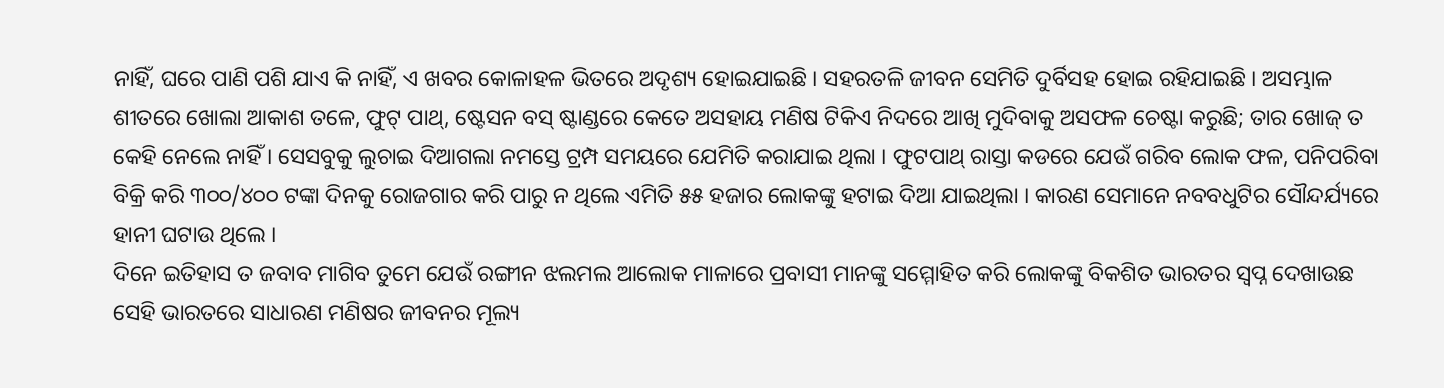ନାହିଁ, ଘରେ ପାଣି ପଶି ଯାଏ କି ନାହିଁ, ଏ ଖବର କୋଳାହଳ ଭିତରେ ଅଦୃଶ୍ୟ ହୋଇଯାଇଛି । ସହରତଳି ଜୀବନ ସେମିତି ଦୁର୍ବିସହ ହୋଇ ରହିଯାଇଛି । ଅସମ୍ଭାଳ ଶୀତରେ ଖୋଲା ଆକାଶ ତଳେ, ଫୁଟ୍ ପାଥ୍‌, ଷ୍ଟେସନ ବସ୍ ଷ୍ଟାଣ୍ଡରେ କେତେ ଅସହାୟ ମଣିଷ ଟିକିଏ ନିଦରେ ଆଖି ମୁଦିବାକୁ ଅସଫଳ ଚେଷ୍ଟା କରୁଛି; ତାର ଖୋଜ୍ ତ କେହି ନେଲେ ନାହିଁ । ସେସବୁକୁ ଲୁଚାଇ ଦିଆଗଲା ନମସ୍ତେ ଟ୍ରମ୍ପ ସମୟରେ ଯେମିତି କରାଯାଇ ଥିଲା । ଫୁଟପାଥ୍ ରାସ୍ତା କଡରେ ଯେଉଁ ଗରିବ ଲୋକ ଫଳ, ପନିପରିବା ବିକ୍ରି କରି ୩୦୦/୪୦୦ ଟଙ୍କା ଦିନକୁ ରୋଜଗାର କରି ପାରୁ ନ ଥିଲେ ଏମିତି ୫୫ ହଜାର ଲୋକଙ୍କୁ ହଟାଇ ଦିଆ ଯାଇଥିଲା । କାରଣ ସେମାନେ ନବବଧୁଟିର ସୌନ୍ଦର୍ଯ୍ୟରେ ହାନୀ ଘଟାଉ ଥିଲେ ।
ଦିନେ ଇତିହାସ ତ ଜବାବ ମାଗିବ ତୁମେ ଯେଉଁ ରଙ୍ଗୀନ ଝଲମଲ ଆଲୋକ ମାଳାରେ ପ୍ରବାସୀ ମାନଙ୍କୁ ସମ୍ମୋହିତ କରି ଲୋକଙ୍କୁ ବିକଶିତ ଭାରତର ସ୍ୱପ୍ନ ଦେଖାଉଛ ସେହି ଭାରତରେ ସାଧାରଣ ମଣିଷର ଜୀବନର ମୂଲ୍ୟ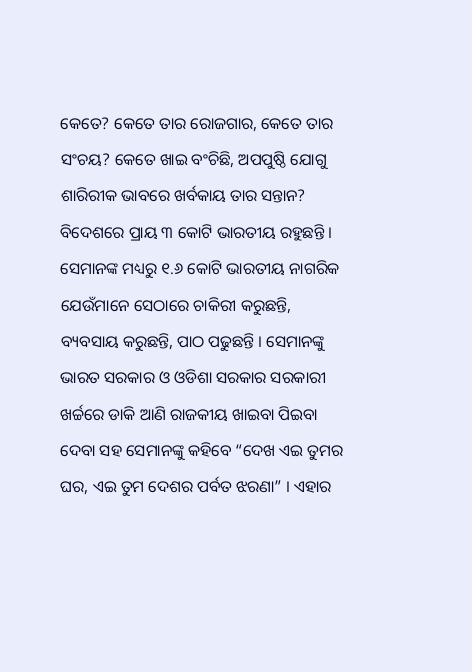କେତେ? କେତେ ତାର ରୋଜଗାର, କେତେ ତାର ସଂଚୟ? କେତେ ଖାଇ ବଂଚିଛି, ଅପପୁଷ୍ଠି ଯୋଗୁ ଶାରିରୀକ ଭାବରେ ଖର୍ବକାୟ ତାର ସନ୍ତାନ?
ବିଦେଶରେ ପ୍ରାୟ ୩ କୋଟି ଭାରତୀୟ ରହୁଛନ୍ତି । ସେମାନଙ୍କ ମଧ୍ୟରୁ ୧.୬ କୋଟି ଭାରତୀୟ ନାଗରିକ ଯେଉଁମାନେ ସେଠାରେ ଚାକିରୀ କରୁଛନ୍ତି, ବ୍ୟବସାୟ କରୁଛନ୍ତି, ପାଠ ପଢୁଛନ୍ତି । ସେମାନଙ୍କୁ ଭାରତ ସରକାର ଓ ଓଡିଶା ସରକାର ସରକାରୀ ଖର୍ଚ୍ଚରେ ଡାକି ଆଣି ରାଜକୀୟ ଖାଇବା ପିଇବା ଦେବା ସହ ସେମାନଙ୍କୁ କହିବେ “ଦେଖ ଏଇ ତୁମର ଘର, ଏଇ ତୁମ ଦେଶର ପର୍ବତ ଝରଣା” । ଏହାର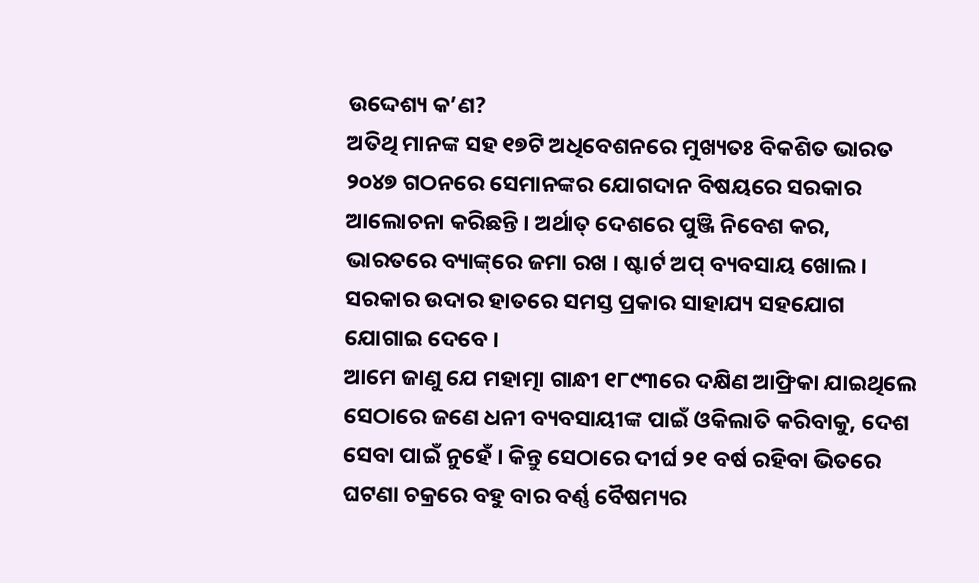ଉଦ୍ଦେଶ୍ୟ କ’ଣ?
ଅତିଥି ମାନଙ୍କ ସହ ୧୭ଟି ଅଧିବେଶନରେ ମୁଖ୍ୟତଃ ବିକଶିତ ଭାରତ ୨୦୪୭ ଗଠନରେ ସେମାନଙ୍କର ଯୋଗଦାନ ବିଷୟରେ ସରକାର ଆଲୋଚନା କରିଛନ୍ତି । ଅର୍ଥାତ୍ ଦେଶରେ ପୁଞ୍ଜି ନିବେଶ କର, ଭାରତରେ ବ୍ୟାଙ୍କ୍‌ରେ ଜମା ରଖ । ଷ୍ଟାର୍ଟ ଅପ୍ ବ୍ୟବସାୟ ଖୋଲ । ସରକାର ଉଦାର ହାତରେ ସମସ୍ତ ପ୍ରକାର ସାହାଯ୍ୟ ସହଯୋଗ ଯୋଗାଇ ଦେବେ ।
ଆମେ ଜାଣୁ ଯେ ମହାତ୍ମା ଗାନ୍ଧୀ ୧୮୯୩ରେ ଦକ୍ଷିଣ ଆଫ୍ରିକା ଯାଇଥିଲେ ସେଠାରେ ଜଣେ ଧନୀ ବ୍ୟବସାୟୀଙ୍କ ପାଇଁ ଓକିଲାତି କରିବାକୁ, ଦେଶ ସେବା ପାଇଁ ନୁହେଁ । କିନ୍ତୁ ସେଠାରେ ଦୀର୍ଘ ୨୧ ବର୍ଷ ରହିବା ଭିତରେ ଘଟଣା ଚକ୍ରରେ ବହୁ ବାର ବର୍ଣ୍ଣ ବୈଷମ୍ୟର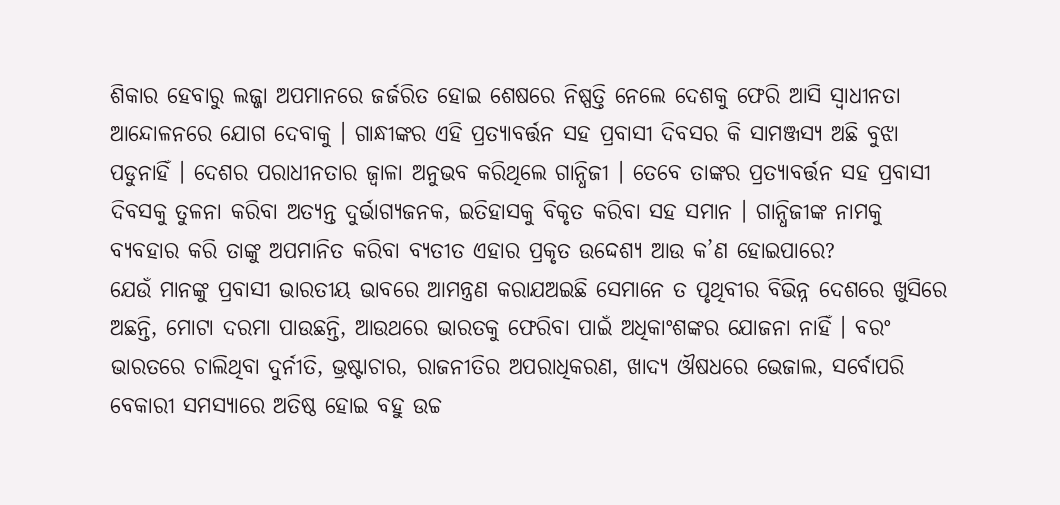ଶିକାର ହେବାରୁ ଲଜ୍ଜା ଅପମାନରେ ଜର୍ଜରିତ ହୋଇ ଶେଷରେ ନିଷ୍ପତ୍ତି ନେଲେ ଦେଶକୁ ଫେରି ଆସି ସ୍ୱାଧୀନତା ଆନ୍ଦୋଳନରେ ଯୋଗ ଦେବାକୁ । ଗାନ୍ଧୀଙ୍କର ଏହି ପ୍ରତ୍ୟାବର୍ତ୍ତନ ସହ ପ୍ରବାସୀ ଦିବସର କି ସାମଞ୍ଜସ୍ୟ ଅଛି ବୁଝା ପଡୁନାହିଁ । ଦେଶର ପରାଧୀନତାର ଜ୍ୱାଳା ଅନୁଭବ କରିଥିଲେ ଗାନ୍ଧିଜୀ । ତେବେ ତାଙ୍କର ପ୍ରତ୍ୟାବର୍ତ୍ତନ ସହ ପ୍ରବାସୀ ଦିବସକୁ ତୁଳନା କରିବା ଅତ୍ୟନ୍ତ ଦୁର୍ଭାଗ୍ୟଜନକ, ଇତିହାସକୁ ବିକୃତ କରିବା ସହ ସମାନ । ଗାନ୍ଧିଜୀଙ୍କ ନାମକୁ ବ୍ୟବହାର କରି ତାଙ୍କୁ ଅପମାନିତ କରିବା ବ୍ୟତୀତ ଏହାର ପ୍ରକୃତ ଉଦ୍ଦେଶ୍ୟ ଆଉ କ’ଣ ହୋଇପାରେ?
ଯେଉଁ ମାନଙ୍କୁ ପ୍ରବାସୀ ଭାରତୀୟ ଭାବରେ ଆମନ୍ତ୍ରଣ କରାଯଅଇଛି ସେମାନେ ତ ପୃଥିବୀର ବିଭିନ୍ନ ଦେଶରେ ଖୁସିରେ ଅଛନ୍ତି, ମୋଟା ଦରମା ପାଉଛନ୍ତି, ଆଉଥରେ ଭାରତକୁ ଫେରିବା ପାଇଁ ଅଧିକାଂଶଙ୍କର ଯୋଜନା ନାହିଁ । ବରଂ ଭାରତରେ ଚାଲିଥିବା ଦୁର୍ନୀତି, ଭ୍ରଷ୍ଟାଚାର, ରାଜନୀତିର ଅପରାଧିକରଣ, ଖାଦ୍ୟ ଔଷଧରେ ଭେଜାଲ, ସର୍ବୋପରି ବେକାରୀ ସମସ୍ୟାରେ ଅତିଷ୍ଠ ହୋଇ ବହୁ ଉଚ୍ଚ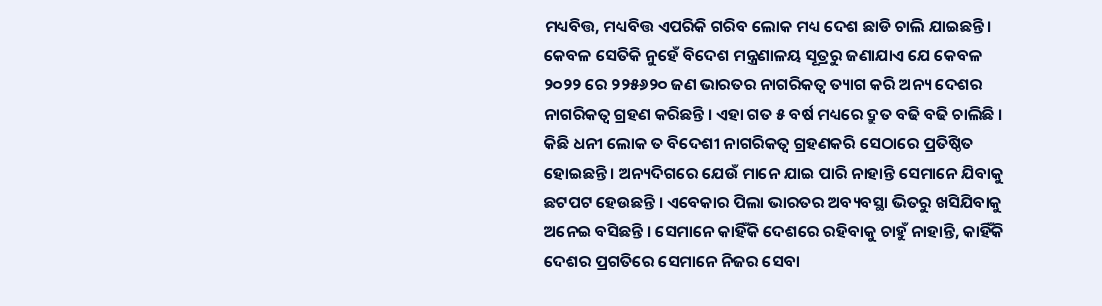ମଧ୍ୟବିତ୍ତ, ମଧ୍ୟବିତ୍ତ ଏପରିକି ଗରିବ ଲୋକ ମଧ୍ୟ ଦେଶ ଛାଡି ଚାଲି ଯାଇଛନ୍ତି । କେବଳ ସେତିକି ନୁହେଁ ବିଦେଶ ମନ୍ତ୍ରଣାଳୟ ସୂତ୍ରରୁ ଜଣାଯାଏ ଯେ କେବଳ ୨୦୨୨ ରେ ୨୨୫୬୨୦ ଜଣ ଭାରତର ନାଗରିକତ୍ୱ ତ୍ୟାଗ କରି ଅନ୍ୟ ଦେଶର ନାଗରିକତ୍ୱ ଗ୍ରହଣ କରିଛନ୍ତି । ଏହା ଗତ ୫ ବର୍ଷ ମଧ୍ୟରେ ଦ୍ରୁତ ବଢି ବଢି ଚାଲିଛି ।
କିଛି ଧନୀ ଲୋକ ତ ବିଦେଶୀ ନାଗରିକତ୍ୱ ଗ୍ରହଣକରି ସେଠାରେ ପ୍ରତିଷ୍ଠିତ ହୋଇଛନ୍ତି । ଅନ୍ୟଦିଗରେ ଯେଉଁ ମାନେ ଯାଇ ପାରି ନାହାନ୍ତି ସେମାନେ ଯିବାକୁ ଛଟପଟ ହେଉଛନ୍ତି । ଏବେକାର ପିଲା ଭାରତର ଅବ୍ୟବସ୍ଥା ଭିତରୁ ଖସିଯିବାକୁ ଅନେଇ ବସିଛନ୍ତି । ସେମାନେ କାହିଁକି ଦେଶରେ ରହିବାକୁ ଚାହୁଁ ନାହାନ୍ତି, କାହିଁକି ଦେଶର ପ୍ରଗତିରେ ସେମାନେ ନିଜର ସେବା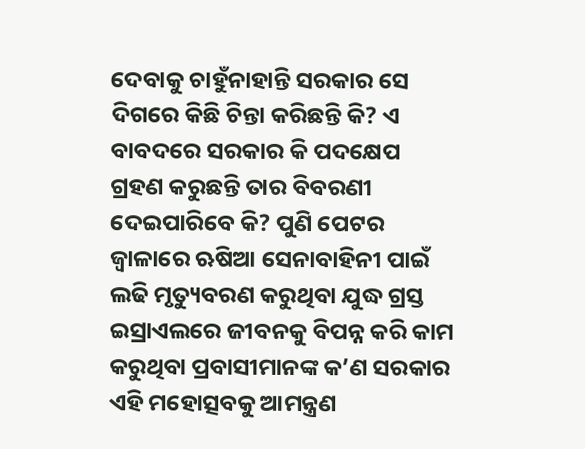ଦେବାକୁ ଚାହୁଁନାହାନ୍ତି ସରକାର ସେ ଦିଗରେ କିଛି ଚିନ୍ତା କରିଛନ୍ତି କି? ଏ ବାବଦରେ ସରକାର କି ପଦକ୍ଷେପ ଗ୍ରହଣ କରୁଛନ୍ତି ତାର ବିବରଣୀ ଦେଇପାରିବେ କି? ପୁଣି ପେଟର ଜ୍ୱାଳାରେ ଋଷିଆ ସେନାବାହିନୀ ପାଇଁ ଲଢି ମୃତ୍ୟୁବରଣ କରୁଥିବା ଯୁଦ୍ଧ ଗ୍ରସ୍ତ ଇସ୍ରାଏଲରେ ଜୀବନକୁ ବିପନ୍ନ କରି କାମ କରୁଥିବା ପ୍ରବାସୀମାନଙ୍କ କ’ଣ ସରକାର ଏହି ମହୋତ୍ସବକୁ ଆମନ୍ତ୍ରଣ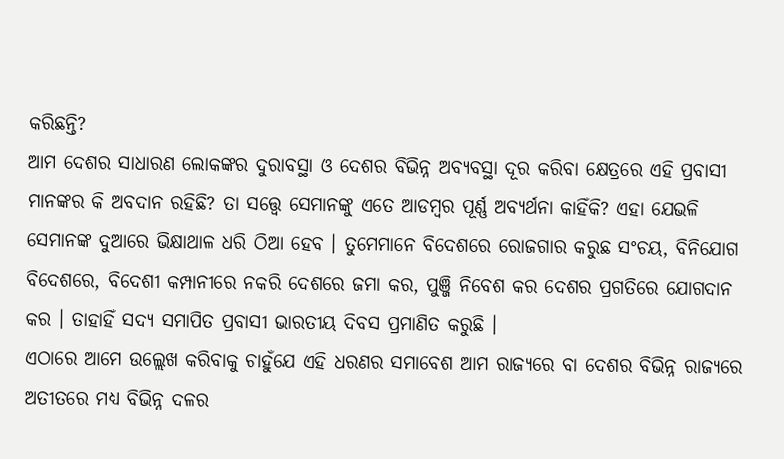କରିଛନ୍ତି?
ଆମ ଦେଶର ସାଧାରଣ ଲୋକଙ୍କର ଦୁରାବସ୍ଥା ଓ ଦେଶର ବିଭିନ୍ନ ଅବ୍ୟବସ୍ଥା ଦୂର କରିବା କ୍ଷେତ୍ରରେ ଏହି ପ୍ରବାସୀ ମାନଙ୍କର କି ଅବଦାନ ରହିଛି? ତା ସତ୍ତ୍ୱେ ସେମାନଙ୍କୁ ଏତେ ଆଡମ୍ବର ପୂର୍ଣ୍ଣ ଅବ୍ୟର୍ଥନା କାହିଁକି? ଏହା ଯେଭଳି ସେମାନଙ୍କ ଦୁଆରେ ଭିକ୍ଷାଥାଳ ଧରି ଠିଆ ହେବ । ତୁମେମାନେ ବିଦେଶରେ ରୋଜଗାର କରୁଛ ସଂଚୟ, ବିନିଯୋଗ ବିଦେଶରେ, ବିଦେଶୀ କମ୍ପାନୀରେ ନକରି ଦେଶରେ ଜମା କର, ପୁଞ୍ଜି ନିବେଶ କର ଦେଶର ପ୍ରଗତିରେ ଯୋଗଦାନ କର । ତାହାହିଁ ସଦ୍ୟ ସମାପିତ ପ୍ରବାସୀ ଭାରତୀୟ ଦିବସ ପ୍ରମାଣିତ କରୁଛି ।
ଏଠାରେ ଆମେ ଉଲ୍ଲେଖ କରିବାକୁ ଚାହୁଁଯେ ଏହି ଧରଣର ସମାବେଶ ଆମ ରାଜ୍ୟରେ ବା ଦେଶର ବିଭିନ୍ନ ରାଜ୍ୟରେ ଅତୀତରେ ମଧ୍ୟ ବିଭିନ୍ନ ଦଳର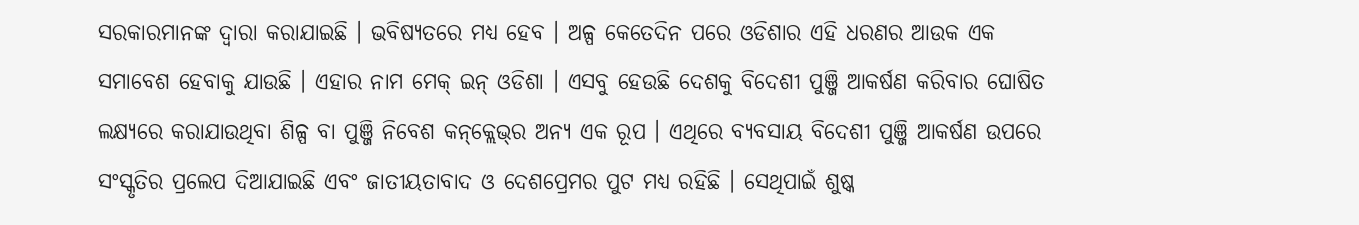ସରକାରମାନଙ୍କ ଦ୍ୱାରା କରାଯାଇଛି । ଭବିଷ୍ୟତରେ ମଧ୍ୟ ହେବ । ଅଳ୍ପ କେତେଦିନ ପରେ ଓଡିଶାର ଏହି ଧରଣର ଆଉକ ଏକ ସମାବେଶ ହେବାକୁ ଯାଉଛି । ଏହାର ନାମ ମେକ୍ ଇନ୍ ଓଡିଶା । ଏସବୁ ହେଉଛି ଦେଶକୁ ବିଦେଶୀ ପୁଞ୍ଜି ଆକର୍ଷଣ କରିବାର ଘୋଷିତ ଲକ୍ଷ୍ୟରେ କରାଯାଉଥିବା ଶିଳ୍ପ ବା ପୁଞ୍ଜି ନିବେଶ କନ୍‌କ୍ଲେଭ୍‌ର ଅନ୍ୟ ଏକ ରୂପ । ଏଥିରେ ବ୍ୟବସାୟ ବିଦେଶୀ ପୁଞ୍ଜି ଆକର୍ଷଣ ଉପରେ ସଂସ୍କୃତିର ପ୍ରଲେପ ଦିଆଯାଇଛି ଏବଂ ଜାତୀୟତାବାଦ ଓ ଦେଶପ୍ରେମର ପୁଟ ମଧ୍ୟ ରହିଛି । ସେଥିପାଇଁ ଶୁଷ୍କ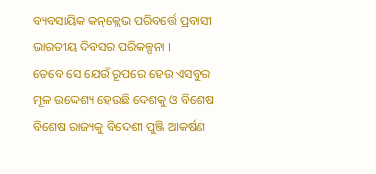ବ୍ୟବସାୟିକ କନ୍‌କ୍ଲେଭ ପରିବର୍ତ୍ତେ ପ୍ରବାସୀ ଭାରତୀୟ ଦିବସର ପରିକଳ୍ପନା ।
ତେବେ ସେ ଯେଉଁ ରୂପରେ ହେଉ ଏସବୁର ମୂଳ ଉଦ୍ଦେଶ୍ୟ ହେଉଛି ଦେଶକୁ ଓ ବିଶେଷ ବିଶେଷ ରାଜ୍ୟକୁ ବିଦେଶୀ ପୁଞ୍ଜି ଆକର୍ଷଣ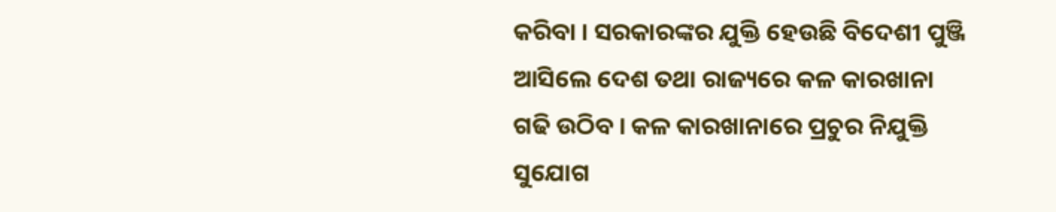କରିବା । ସରକାରଙ୍କର ଯୁକ୍ତି ହେଉଛି ବିଦେଶୀ ପୁଞ୍ଜି ଆସିଲେ ଦେଶ ତଥା ରାଜ୍ୟରେ କଳ କାରଖାନା ଗଢି ଉଠିବ । କଳ କାରଖାନାରେ ପ୍ରଚୁର ନିଯୁକ୍ତି ସୁଯୋଗ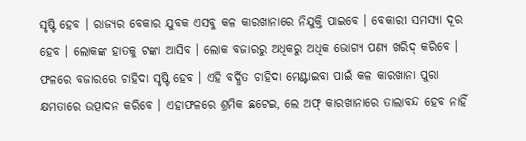ସୃଷ୍ଟି ହେବ । ରାଜ୍ୟର ବେକାର ଯୁବକ ଏସବୁ କଳ କାରଖାନାରେ ନିଯୁକ୍ତି ପାଇବେ । ବେକାରୀ ସମସ୍ୟା ଦୂର ହେବ । ଲୋକଙ୍କ ହାତକୁ ଟଙ୍କା ଆସିବ । ଲୋକ ବଜାରରୁ ଅଧିକରୁ ଅଧିକ ଭୋଗ୍ୟ ପଣ୍ୟ ଖରିଦ୍ କରିବେ । ଫଳରେ ବଜାରରେ ଚାହିଦା ସୃଷ୍ଟି ହେବ । ଏହି ବର୍ଦ୍ଧିତ ଚାହିଦା ମେଣ୍ଟାଇବା ପାଇଁ କଳ କାରଖାନା ପୁରା କ୍ଷମତାରେ ଉତ୍ପାଦନ କରିବେ । ଏହାଫଳରେ ଶ୍ରମିକ ଛଟେଇ, ଲେ ଅଫ୍ କାରଖାନାରେ ତାଲାବନ୍ଦ ହେବ ନାହିଁ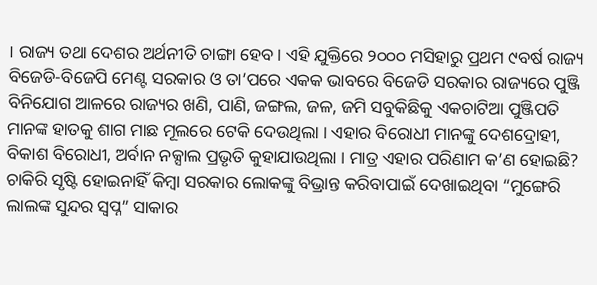। ରାଜ୍ୟ ତଥା ଦେଶର ଅର୍ଥନୀତି ଚାଙ୍ଗା ହେବ । ଏହି ଯୁକ୍ତିରେ ୨୦୦୦ ମସିହାରୁ ପ୍ରଥମ ୯ବର୍ଷ ରାଜ୍ୟ ବିଜେଡି-ବିଜେପି ମେଣ୍ଟ ସରକାର ଓ ତା’ପରେ ଏକକ ଭାବରେ ବିଜେଡି ସରକାର ରାଜ୍ୟରେ ପୁଞ୍ଜି ବିନିଯୋଗ ଆଳରେ ରାଜ୍ୟର ଖଣି, ପାଣି, ଜଙ୍ଗଲ, ଜଳ, ଜମି ସବୁକିଛିକୁ ଏକଚାଟିଆ ପୁଞ୍ଜିପତି ମାନଙ୍କ ହାତକୁ ଶାଗ ମାଛ ମୂଲରେ ଟେକି ଦେଉଥିଲା । ଏହାର ବିରୋଧୀ ମାନଙ୍କୁ ଦେଶଦ୍ରୋହୀ, ବିକାଶ ବିରୋଧୀ, ଅର୍ବାନ ନକ୍ସାଲ ପ୍ରଭୃତି କୁହାଯାଉଥିଲା । ମାତ୍ର ଏହାର ପରିଣାମ କ’ଣ ହୋଇଛି?
ଚାକିରି ସୃଷ୍ଟି ହୋଇନାହିଁ କିମ୍ବା ସରକାର ଲୋକଙ୍କୁ ବିଭ୍ରାନ୍ତ କରିବାପାଇଁ ଦେଖାଇଥିବା “ମୁଙ୍ଗେରି ଲାଲଙ୍କ ସୁନ୍ଦର ସ୍ୱପ୍ନ” ସାକାର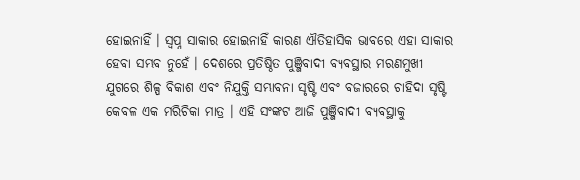ହୋଇନାହିଁ । ସ୍ୱପ୍ନ ସାକାର ହୋଇନାହିଁ କାରଣ ଐତିହାସିକ ଭାବରେ ଏହା ସାକାର ହେବା ସମ୍ଭବ ନୁହେଁ । ଦେଶରେ ପ୍ରତିଷ୍ଠିତ ପୁଞ୍ଜିବାଦୀ ବ୍ୟବସ୍ଥାର ମରଣମୁଖୀ ଯୁଗରେ ଶିଳ୍ପ ବିକାଶ ଏବଂ ନିଯୁକ୍ତି ସମ୍ଭାବନା ସୃଷ୍ଟି ଏବଂ ବଜାରରେ ଚାହିଦା ସୃଷ୍ଟି କେବଳ ଏକ ମରିଚିକା ମାତ୍ର । ଏହି ସଂଙ୍କଟ ଆଜି ପୁଞ୍ଜିବାଦୀ ବ୍ୟବସ୍ଥାକୁ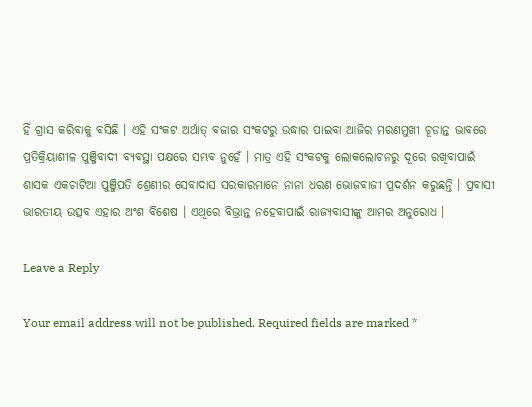ହିଁ ଗ୍ରାସ କରିବାକୁ ବସିଛି । ଏହି ସଂକଟ ଅର୍ଥାତ୍ ବଜାର ସଂକଟରୁ ଉଦ୍ଧାର ପାଇବା ଆଜିର ମରଣମୁଖୀ ଚୂଡାନ୍ତ ଭାବରେ ପ୍ରତିକ୍ରିୟାଶୀଳ ପୁଞ୍ଜିବାଦୀ ବ୍ୟବସ୍ଥା ପକ୍ଷରେ ସମ୍ଭବ ନୁହେଁ । ମାତ୍ର ଏହି ସଂକଟକୁ ଲୋକଲୋଚନରୁ ଦୂରେ ରଖିବାପାଇଁ ଶାସକ ଏକଚାଟିଆ ପୁଞ୍ଜିପତି ଶ୍ରେଣୀର ସେବାଦାସ ସରକାରମାନେ ନାନା ଧରଣ ଭୋଜବାଜୀ ପ୍ରଦର୍ଶନ କରୁଛନ୍ତି । ପ୍ରବାସୀ ଭାରତୀୟ ଉତ୍ସବ ଏହାର ଅଂଶ ବିଶେଷ । ଏଥିରେ ବିଭ୍ରାନ୍ତ ନହେବାପାଇଁ ରାଜ୍ୟବାସୀଙ୍କୁ ଆମର ଅନୁରୋଧ ।

Leave a Reply

Your email address will not be published. Required fields are marked *